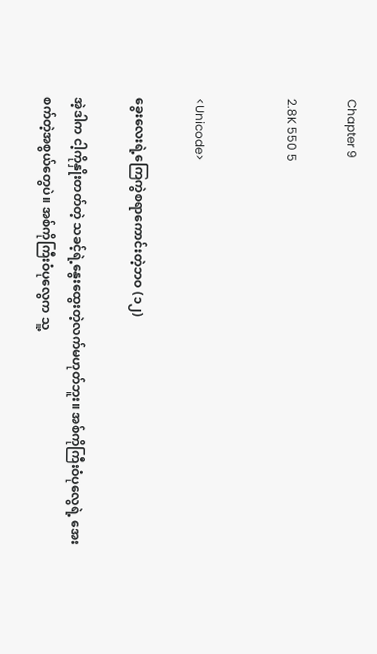Chapter 9

2.8K 550 5


<Unicode>

ခွေးလေးရဲ့ကြေကွဲစရာကောင်းတဲ့ဘဝ (၁၂)

အဲ့ဒါက ငါ့ကိုနှိုးတတ်တဲ့ သခင့်ရဲ့နွေးထွေးတဲ့လက်မဟုတ်ဘူး။ အစ်ကိုကြီးဝံပုလွေရဲ့ အေးစက်တဲ့အစွယ်တွေပဲ။ အစ်ကိုကြီးဝံပုလွေက သူ့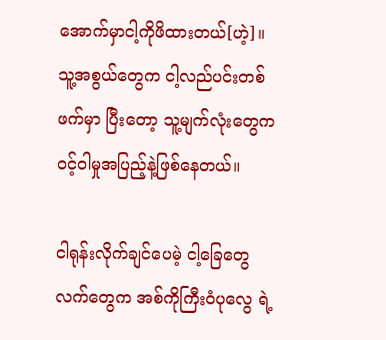အောက်မှာငါ့ကိုဖိထားတယ်[ဟဲ့]။ သူ့အစွယ်တွေက ငါ့လည်ပင်းတစ်ဖက်မှာ ပြီးတော့ သူ့မျက်လုံးတွေက ဝင့်ဝါမှုအပြည့်နဲ့ဖြစ်နေတယ်။

ငါရုန်းလိုက်ချင်ပေမဲ့ ငါ့ခြေတွေလက်တွေက အစ်ကိုကြီးဝံပုလွေ ရဲ့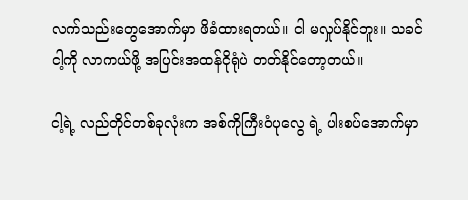လက်သည်းတွေအောက်မှာ ဖိခံထားရတယ်။ ငါ မလှုပ်နိုင်ဘူး။ သခင် ငါ့ကို လာကယ်ဖို့ အပြင်းအထန်ငိုရုံပဲ တတ်နိုင်တော့တယ်။

ငါ့ရဲ့ လည်တိုင်တစ်ခုလုံးက အစ်ကိုကြီးဝံပုလွေ ရဲ့ ပါးစပ်အောက်မှာ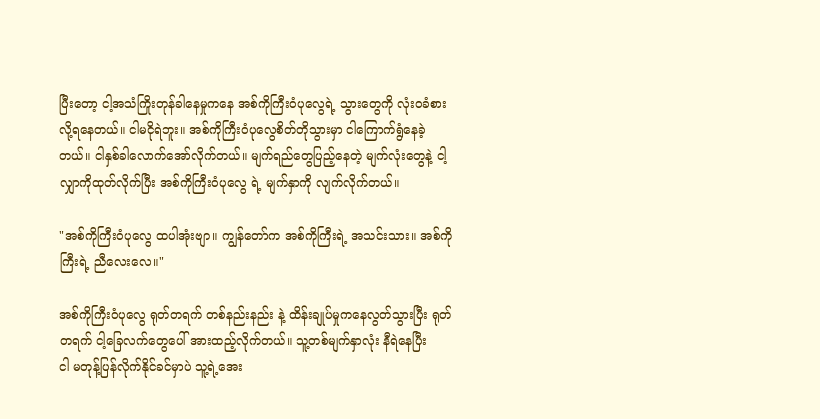ပြီးတော့ ငါ့အသံကြိုးတုန်ခါနေမှုကနေ အစ်ကိုကြီးဝံပုလွေရဲ့ သွားတွေကို လုံးဝခံစားလို့ရနေတယ်။ ငါမငိုရဲဘူး။ အစ်ကိုကြီးဝံပုလွေစိတ်တိုသွားမှာ ငါကြောက်ရွံနေခဲ့တယ်။ ငါနှစ်ခါလောက်အော်လိုက်တယ်။ မျက်ရည်တွေပြည့်နေတဲ့ မျက်လုံးတွေနဲ့ ငါ့လျှာကိုထုတ်လိုက်ပြီး အစ်ကိုကြီးဝံပုလွေ ရဲ့ မျက်နှာကို လျက်လိုက်တယ်။

"အစ်ကိုကြီးဝံပုလွေ ထပါအုံးဗျာ။ ကျွန်တော်က အစ်ကိုကြီးရဲ့ အသင်းသား။ အစ်ကိုကြီးရဲ့ ညီလေးလေ။"

အစ်ကိုကြီးဝံပုလွေ ရုတ်တရက် တစ်နည်းနည်း နဲ့ ထိန်းချုပ်မှုကနေလွတ်သွားပြီး ရုတ်တရက် ငါ့ခြေလက်တွေပေါ် အားထည့်လိုက်တယ်။ သူ့တစ်မျက်နှာလုံး နီရဲနေပြီး
ငါ မတုန့်ပြန်လိုက်နိုင်ခင်မှာပဲ သူ့ရဲ့အေး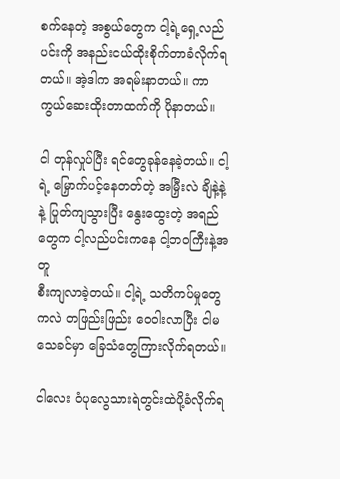စက်နေတဲ့ အစွယ်တွေက ငါ့ရဲ့ရှေ့လည်ပင်းကို အနည်းငယ်ထိုးစိုက်တာခံလိုက်ရတယ်။ အဲ့ဒါက အရမ်းနာတယ်။ ကာကွယ်ဆေးထိုးတာထက်ကို ပိုနာတယ်။

ငါ တုန်လှုပ်ပြီး ရင်တွေခုန်နေခဲ့တယ်။ ငါ့ရဲ့ မြှောက်ပင့်နေတတ်တဲ့ အမြှီးလဲ ချိနဲ့နဲ့ နဲ့ ပြုတ်ကျသွားပြီး နွေးထွေးတဲ့ အရည်တွေက ငါ့လည်ပင်းကနေ ငါ့ဘဝကြီးနဲ့အတူ
စီးကျလာခဲ့တယ်။ ငါ့ရဲ့ သတိကပ်မှုတွေကလဲ တဖြည်းဖြည်း ဝေဝါးလာပြီး ငါမသေခင်မှာ ခြေသံတွေကြားလိုက်ရတယ်။

ငါလေး ဝံပုလွေသားရဲတွင်းထဲပို့ခံလိုက်ရ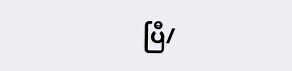ပြီ/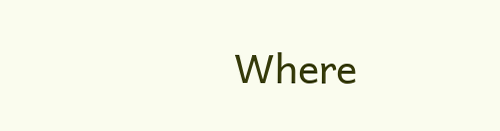Where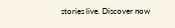stories live. Discover now